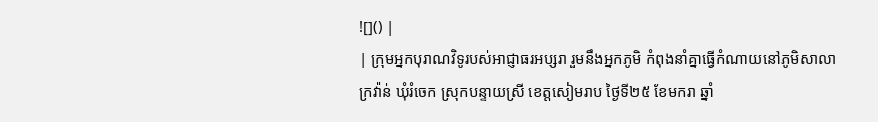![]() |
| ក្រុមអ្នកបុរាណវិទូរបស់អាជ្ញាធរអប្សរា រួមនឹងអ្នកភូមិ កំពុងនាំគ្នាធ្វើកំណាយនៅភូមិសាលាក្រវ៉ាន់ ឃុំរំចេក ស្រុកបន្ទាយស្រី ខេត្តសៀមរាប ថ្ងៃទី២៥ ខែមករា ឆ្នាំ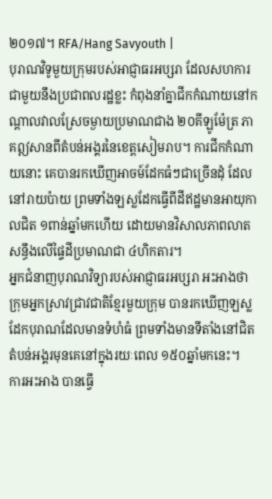២០១៧។ RFA/Hang Savyouth |
បុរាណវិទូមួយក្រុមរបស់អាជ្ញាធរអប្សរា ដែលសហការជាមួយនឹងប្រជាពលរដ្ឋខ្លះ កំពុងនាំគ្នាជីកកំណាយនៅកណ្ដាលវាលស្រែចម្ងាយប្រមាណជាង ២០គីឡូម៉ែត្រ ភាគឦសានពីតំបន់អង្គរនៃខេត្តសៀមរាប។ ការជីកកំណាយនោះ គេបានរកឃើញអាចម៍ដែកធំៗជាច្រើនដុំ ដែលនៅរាយប៉ាយ ព្រមទាំងឡស្លដែកធ្វើពីដីឥដ្ឋមានអាយុកាលជិត ១ពាន់ឆ្នាំមកហើយ ដោយមានវិសាលភាពលាតសន្ធឹងលើផ្ទៃដីប្រមាណជា ៤ហិកតារ។
អ្នកជំនាញបុរាណវិទ្យារបស់អាជ្ញាធរអប្សរា អះអាងថា ក្រុមអ្នកស្រាវជ្រាវជាតិខ្មែរមួយក្រុម បានរកឃើញឡស្លដែកបុរាណដែលមានទំហំធំ ព្រមទាំងមានទីតាំងនៅជិតតំបន់អង្គរមុនគេនៅក្នុងរយៈពេល ១៥០ឆ្នាំមកនេះ។
ការអះអាង បានធ្វើ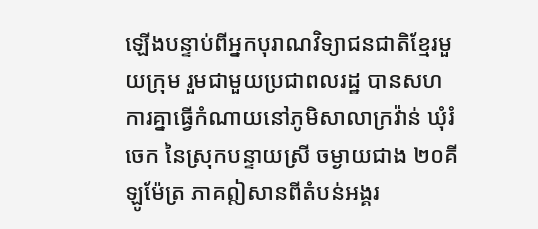ឡើងបន្ទាប់ពីអ្នកបុរាណវិទ្យាជនជាតិខ្មែរមួយក្រុម រួមជាមួយប្រជាពលរដ្ឋ បានសហការគ្នាធ្វើកំណាយនៅភូមិសាលាក្រវ៉ាន់ ឃុំរំចេក នៃស្រុកបន្ទាយស្រី ចម្ងាយជាង ២០គីឡូម៉ែត្រ ភាគឦសានពីតំបន់អង្គរ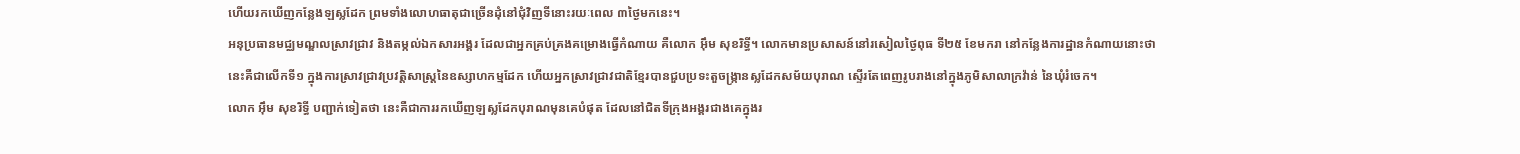ហើយរកឃើញកន្លែងឡស្លដែក ព្រមទាំងលោហធាតុជាច្រើនដុំនៅជុំវិញទីនោះរយៈពេល ៣ថ្ងៃមកនេះ។
អនុប្រធានមជ្ឈមណ្ឌលស្រាវជ្រាវ និងតម្កល់ឯកសារអង្គរ ដែលជាអ្នកគ្រប់គ្រងគម្រោងធ្វើកំណាយ គឺលោក អ៊ឹម សុខរិទ្ធី។ លោកមានប្រសាសន៍នៅរសៀលថ្ងៃពុធ ទី២៥ ខែមករា នៅកន្លែងការដ្ឋានកំណាយនោះថា នេះគឺជាលើកទី១ ក្នុងការស្រាវជ្រាវប្រវត្តិសាស្ត្រនៃឧស្សាហកម្មដែក ហើយអ្នកស្រាវជ្រាវជាតិខ្មែរបានជួបប្រទះតួចង្ក្រានស្លដែកសម័យបុរាណ ស្ទើរតែពេញរូបរាងនៅក្នុងភូមិសាលាក្រវ៉ាន់ នៃឃុំរំចេក។
លោក អ៊ឹម សុខរិទ្ធី បញ្ជាក់ទៀតថា នេះគឺជាការរកឃើញឡស្លដែកបុរាណមុនគេបំផុត ដែលនៅជិតទីក្រុងអង្គរជាងគេក្នុងរ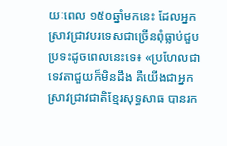យៈពេល ១៥០ឆ្នាំមកនេះ ដែលអ្នកស្រាវជ្រាវបរទេសជាច្រើនពុំធ្លាប់ជួបប្រទះដូចពេលនេះទេ៖ «ប្រហែលជាទេវតាជួយក៏មិនដឹង គឺយើងជាអ្នកស្រាវជ្រាវជាតិខ្មែរសុទ្ធសាធ បានរក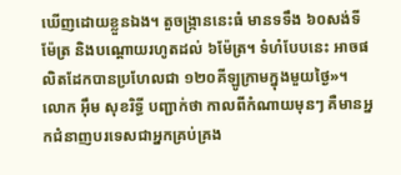ឃើញដោយខ្លួនឯង។ តួចង្ក្រាននេះធំ មានទទឹង ៦០សង់ទីម៉ែត្រ និងបណ្ដោយរហូតដល់ ៦ម៉ែត្រ។ ទំហំបែបនេះ អាចផលិតដែកបានប្រហែលជា ១២០គីឡូក្រាមក្នុងមួយថ្ងៃ»។
លោក អ៊ឹម សុខរិទ្ធី បញ្ជាក់ថា កាលពីកំណាយមុនៗ គឺមានអ្នកជំនាញបរទេសជាអ្នកគ្រប់គ្រង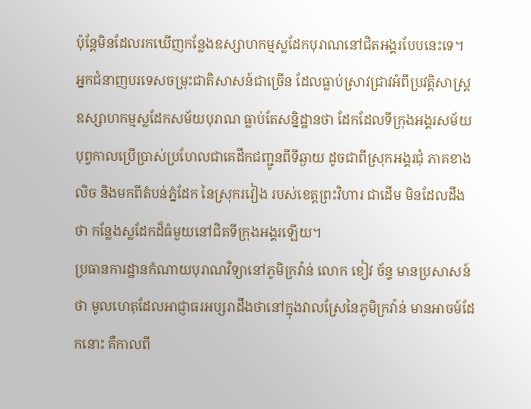ប៉ុន្តែមិនដែលរកឃើញកន្លែងឧស្សាហកម្មស្លដែកបុរាណនៅជិតអង្គរបែបនេះទេ។
អ្នកជំនាញបរទេសចម្រុះជាតិសាសន៍ជាច្រើន ដែលធ្លាប់ស្រាវជ្រាវអំពីប្រវត្តិសាស្ត្រឧស្សាហកម្មស្លដែកសម័យបុរាណ ធ្លាប់តែសន្និដ្ឋានថា ដែកដែលទីក្រុងអង្គរសម័យបុព្វកាលប្រើប្រាស់ប្រហែលជាគេដឹកជញ្ជូនពីទីឆ្ងាយ ដូចជាពីស្រុកអង្គរជុំ ភាគខាងលិច និងមកពីតំបន់ភ្នំដែក នៃស្រុករវៀង របស់ខេត្តព្រះវិហារ ជាដើម មិនដែលដឹងថា កន្លែងស្លដែកដ៏ធំមួយនៅជិតទីក្រុងអង្គរឡើយ។
ប្រធានការដ្ឋានកំណាយបុរាណវិទ្យានៅភូមិក្រវ៉ាន់ លោក ខៀវ ច័ន្ទ មានប្រសាសន៍ថា មូលហេតុដែលអាជ្ញាធរអប្សរាដឹងថានៅក្នុងវាលស្រែនៃភូមិក្រវ៉ាន់ មានអាចម៍ដែកនោះ គឺកាលពី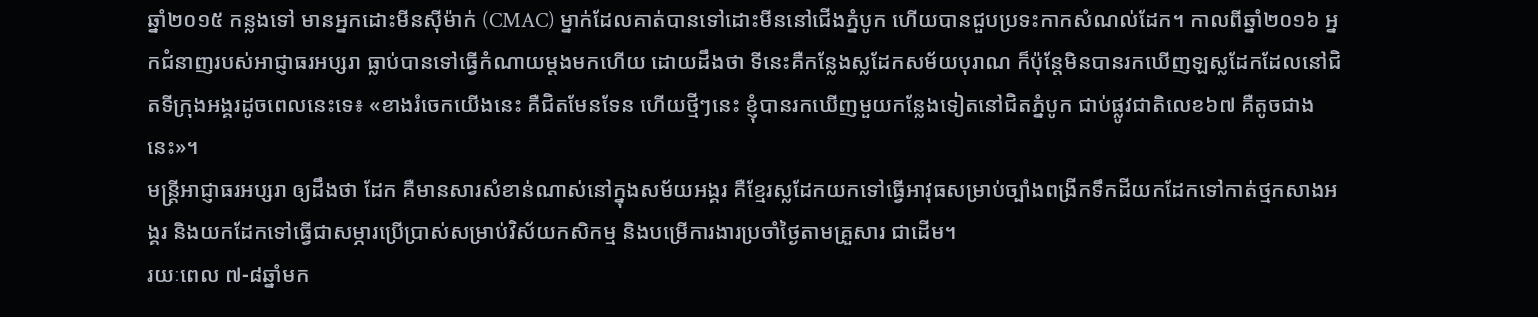ឆ្នាំ២០១៥ កន្លងទៅ មានអ្នកដោះមីនស៊ីម៉ាក់ (CMAC) ម្នាក់ដែលគាត់បានទៅដោះមីននៅជើងភ្នំបូក ហើយបានជួបប្រទះកាកសំណល់ដែក។ កាលពីឆ្នាំ២០១៦ អ្នកជំនាញរបស់អាជ្ញាធរអប្សរា ធ្លាប់បានទៅធ្វើកំណាយម្ដងមកហើយ ដោយដឹងថា ទីនេះគឺកន្លែងស្លដែកសម័យបុរាណ ក៏ប៉ុន្តែមិនបានរកឃើញឡស្លដែកដែលនៅជិតទីក្រុងអង្គរដូចពេលនេះទេ៖ «ខាងរំចេកយើងនេះ គឺជិតមែនទែន ហើយថ្មីៗនេះ ខ្ញុំបានរកឃើញមួយកន្លែងទៀតនៅជិតភ្នំបូក ជាប់ផ្លូវជាតិលេខ៦៧ គឺតូចជាងនេះ»។
មន្ត្រីអាជ្ញាធរអប្សរា ឲ្យដឹងថា ដែក គឺមានសារសំខាន់ណាស់នៅក្នុងសម័យអង្គរ គឺខ្មែរស្លដែកយកទៅធ្វើអាវុធសម្រាប់ច្បាំងពង្រីកទឹកដីយកដែកទៅកាត់ថ្មកសាងអង្គរ និងយកដែកទៅធ្វើជាសម្ភារប្រើប្រាស់សម្រាប់វិស័យកសិកម្ម និងបម្រើការងារប្រចាំថ្ងៃតាមគ្រួសារ ជាដើម។
រយៈពេល ៧-៨ឆ្នាំមក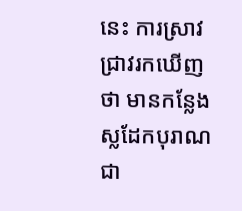នេះ ការស្រាវជ្រាវរកឃើញថា មានកន្លែងស្លដែកបុរាណជា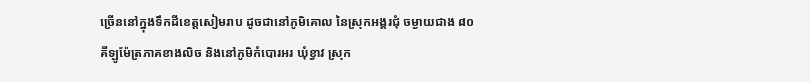ច្រើននៅក្នុងទឹកដីខេត្តសៀមរាប ដូចជានៅភូមិគោល នៃស្រុកអង្គរជុំ ចម្ងាយជាង ៨០គីឡូម៉ែត្រភាគខាងលិច និងនៅភូមិកំបោរអរ ឃុំខ្វាវ ស្រុក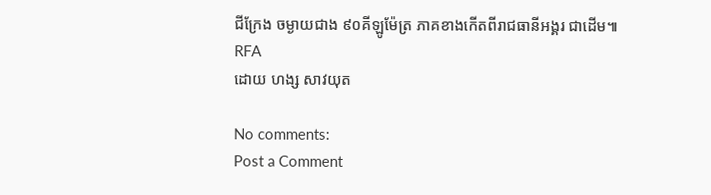ជីក្រែង ចម្ងាយជាង ៩០គីឡូម៉ែត្រ ភាគខាងកើតពីរាជធានីអង្គរ ជាដើម៕
RFA
ដោយ ហង្ស សាវយុត

No comments:
Post a Comment